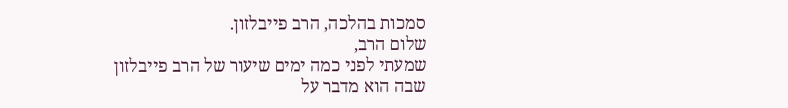סמכות בהלכה, הרב פייבלזון.
שלום הרב,
שמעתי לפני כמה ימים שיעור של הרב פייבלזון שבה הוא מדבר על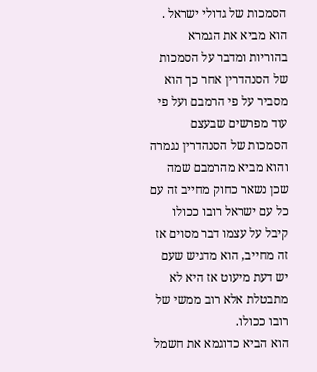הסמכות של גדולי ישראל .
הוא מביא את הגמרא בהוריות ומדבר על הסמכות של הסנהדרין אחר כך הוא מסביר על פי הרמבם ועל פי עוד מפרשים שבעצם הסמכות של הסנהדרין נגמרה והוא מביא מהרמבם שמה שכן נשאר כחוק מחייב זה עם כל עם ישראל רובו ככולו קיבל על עצמו דבר מסוים אז זה מחייב, הוא מדגיש שעם יש דעת מיעוט אז היא לא מתבטלת אלא רוב ממשי של רובו ככולו.
הוא הביא כדוגמא את חשמל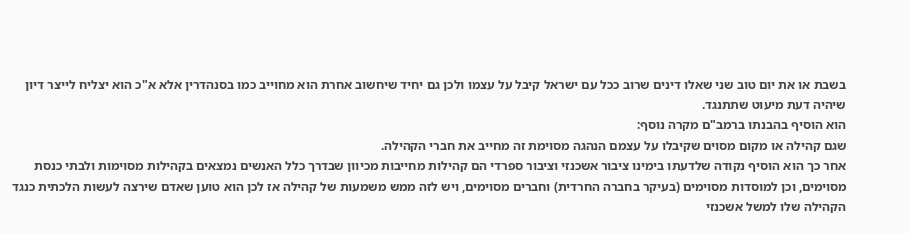בשבת או את יום טוב שני שאלו דינים שרוב ככל עם ישראל קיבל על עצמו ולכן גם יחיד שיחשוב אחרת הוא מחוייב כמו בסנהדרין אלא א"כ הוא יצליח לייצר דיון שיהיה דעת מיעוט שתתנגד.
הוא הוסיף בהבנתו ברמב"ם מקרה נוסף:
שגם קהילה או מקום מסוים שקיבלו על עצמם הנהגה מסוימת זה מחייב את חברי הקהילה.
אחר כך הוא הוסיף נקודה שלדעתו בימינו ציבור אשכנזי וציבור ספרדי הם קהילות מחייבות מכיוון שבדרך כלל האנשים נמצאים בקהילות מסוימות ולבתי כנסת מסוימים, וכן למוסדות מסוימים (בעיקר בחברה החרדית) וחברים מסוימים, ויש לזה ממש משמעות של קהילה אז לכן הוא טוען שאדם שירצה לעשות הלכתית כנגד הקהילה שלו למשל אשכנזי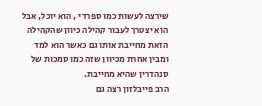שירצה לעשות כמו ספרדי , הוא יוכל, אבל הוא יצטרך לעבור קהילה כיוון שהקהילה הזאת מחייבת אותו גם כאשר הוא למד ומבין אחרת מכיוון שזה כמו סמכות של סנהדרין שהיא מחייבת.
הרב פייבלזון רצה גם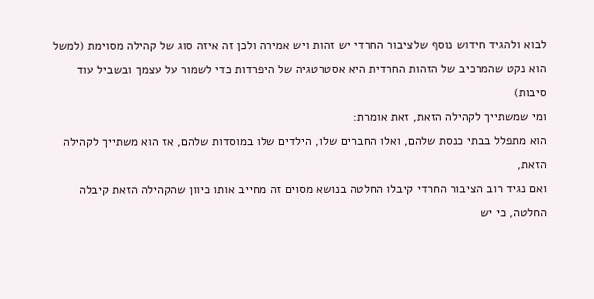לבוא ולהגיד חידוש נוסף שלציבור החרדי יש זהות ויש אמירה ולכן זה איזה סוג של קהילה מסוימת (למשל הוא נקט שהמרכיב של הזהות החרדית היא אסטרטגיה של היפרדות כדי לשמור על עצמך ובשביל עוד סיבות)
ומי שמשתייך לקהילה הזאת, זאת אומרת:
הוא מתפלל בבתי כנסת שלהם, ואלו החברים שלו, הילדים שלו במוסדות שלהם, אז הוא משתייך לקהילה הזאת,
ואם נגיד רוב הציבור החרדי קיבלו החלטה בנושא מסוים זה מחייב אותו כיוון שהקהילה הזאת קיבלה החלטה, כי יש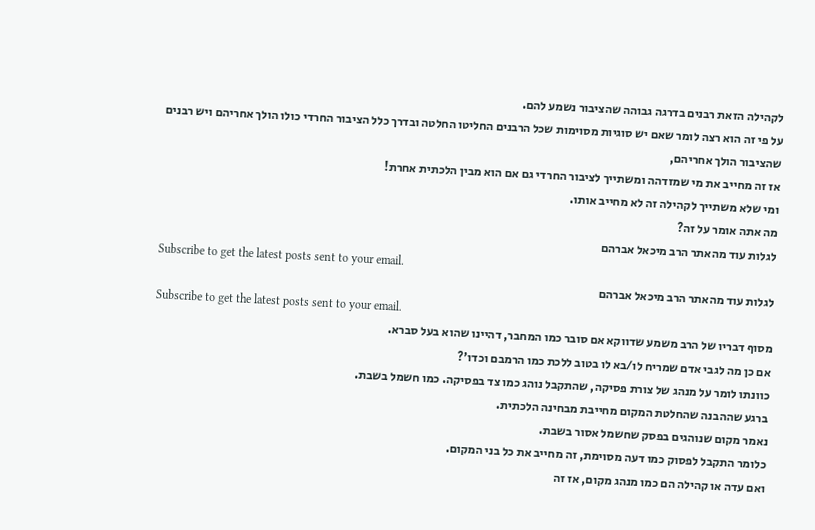לקהילה הזאת רבנים בדרגה גבוהה שהציבור נשמע להם.
על פי זה הוא רצה לומר שאם יש סוגיות מסוימות שכל הרבנים החליטו החלטה ובדרך כלל הציבור החרדי כולו הולך אחריהם ויש רבנים שהציבור הולך אחריהם,
אז זה מחייב את מי שמזדהה ומשתייך לציבור החרדי גם אם הוא מבין הלכתית אחרת!
ומי שלא משתייך לקהילה זה לא מחייב אותו.
מה אתה אומר על זה?
לגלות עוד מהאתר הרב מיכאל אברהם
Subscribe to get the latest posts sent to your email.
לגלות עוד מהאתר הרב מיכאל אברהם
Subscribe to get the latest posts sent to your email.
מסוף דבריו של הרב משמע שדווקא אם סובר כמו המחבר, דהיינו שהוא בעל סברא.
אם כן מה לגבי אדם שמריח לו/בא לו בטוב ללכת כמו הרמבם וכדו'?
כוונתו לומר על מנהג של צורת פסיקה, שהתקבל נוהג כמו צד בפסיקה. כמו חשמל בשבת.
ברגע שההבנה שהחלטת המקום מחייבת מבחינה הלכתית.
נאמר מקום שנוהגים בפסק שחשמל אסור בשבת.
כלומר התקבל לפסוק כמו דעה מסוימת, זה מחייב את כל בני המקום.
ואם עדה או קהילה הם כמו מנהג מקום, אז זה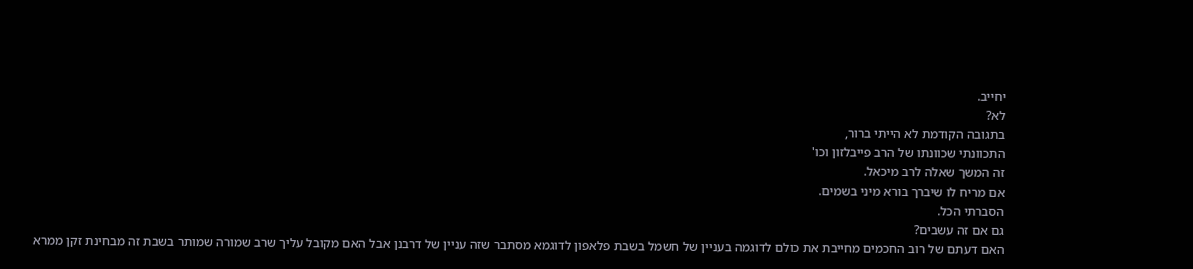יחייב.
לא?
בתגובה הקודמת לא הייתי ברור,
התכוונתי שכוונתו של הרב פייבלזון וכו'
זה המשך שאלה לרב מיכאל.
אם מריח לו שיברך בורא מיני בשמים.
הסברתי הכל.
גם אם זה עשבים?
האם דעתם של רוב החכמים מחייבת את כולם לדוגמה בעניין של חשמל בשבת פלאפון לדוגמא מסתבר שזה עניין של דרבנן אבל האם מקובל עליך שרב שמורה שמותר בשבת זה מבחינת זקן ממרא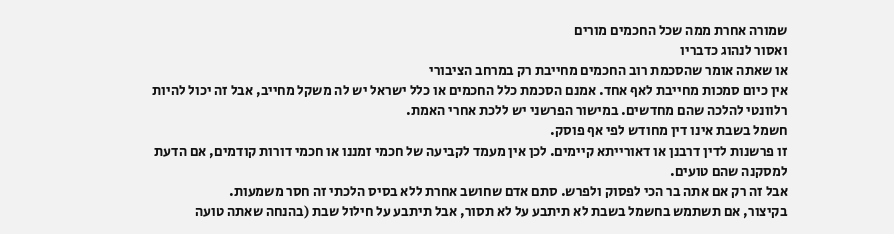שמורה אחרת ממה שכל החכמים מורים
ואסור לנהוג כדבריו
או שאתה אומר שהסכמת רוב החכמים מחייבת רק במרחב הציבורי
אין כיום סמכות מחייבת לאף אחד. אמנם הסכמת כלל החכמים או כלל ישראל יש לה משקל מחייב, אבל זה יכול להיות רלוונטי להלכה שהם מחדשים. במישור הפרשני יש ללכת אחרי האמת.
חשמל בשבת אינו דין מחודש לפי אף פוסק.
זו פרשנות לדין דרבנן או דאורייתא קיימים. לכן אין מעמד לקביעה של חכמי זמננו או חכמי דורות קודמים, אם הדעת למסקנה שהם טועים.
אבל זה רק אם אתה בר הכי לפסוק ולפרש. סתם אדם שחושב אחרת ללא בסיס הלכתי זה חסר משמעות.
בקיצור, אם תשתמש בחשמל בשבת לא תיתבע על לא תסור, אבל תיתבע על חילול שבת (בהנחה שאתה טועה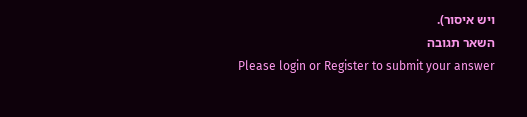ויש איסור).
השאר תגובה
Please login or Register to submit your answer